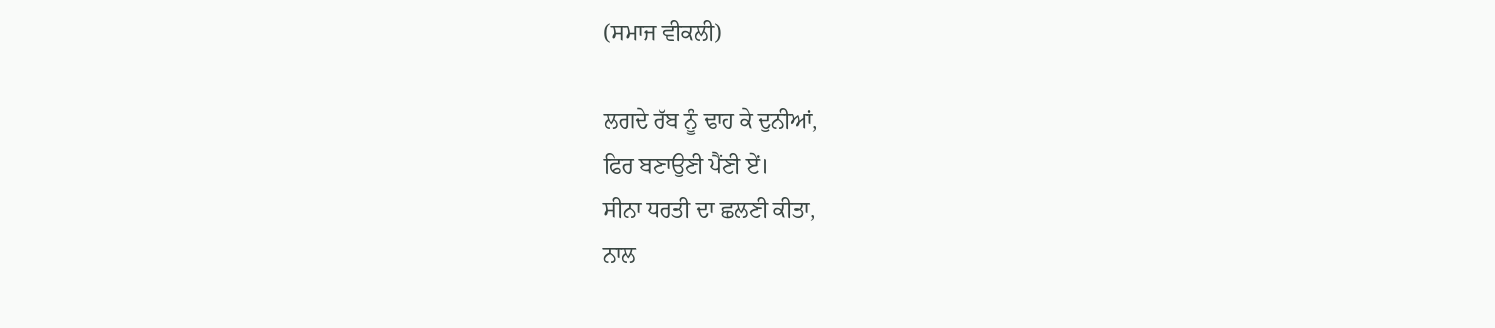(ਸਮਾਜ ਵੀਕਲੀ)

ਲਗਦੇ ਰੱਬ ਨੂੰ ਢਾਹ ਕੇ ਦੁਨੀਆਂ,
ਫਿਰ ਬਣਾਉਣੀ ਪੈਂਣੀ ਏਂ।
ਸੀਨਾ ਧਰਤੀ ਦਾ ਛਲਣੀ ਕੀਤਾ,
ਨਾਲ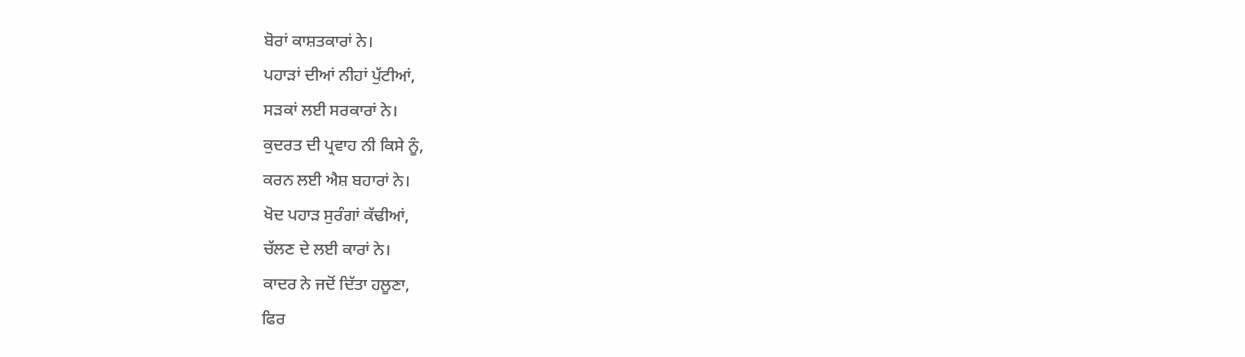ਬੋਰਾਂ ਕਾਸ਼ਤਕਾਰਾਂ ਨੇ।
ਪਹਾੜਾਂ ਦੀਆਂ ਨੀਹਾਂ ਪੁੱਟੀਆਂ,
ਸੜਕਾਂ ਲਈ ਸਰਕਾਰਾਂ ਨੇ।
ਕੁਦਰਤ ਦੀ ਪ੍ਰਵਾਹ ਨੀ ਕਿਸੇ ਨੂੰ,
ਕਰਨ ਲਈ ਐਸ਼ ਬਹਾਰਾਂ ਨੇ।
ਖੋਦ ਪਹਾੜ ਸੁਰੰਗਾਂ ਕੱਢੀਆਂ,
ਚੱਲਣ ਦੇ ਲਈ ਕਾਰਾਂ ਨੇ।
ਕਾਦਰ ਨੇ ਜਦੋਂ ਦਿੱਤਾ ਹਲੂਣਾ,
ਫਿਰ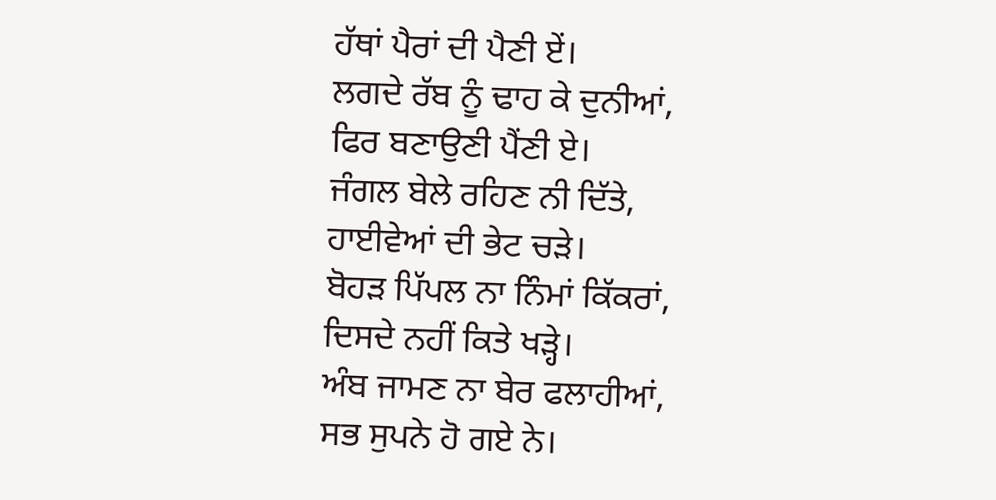ਹੱਥਾਂ ਪੈਰਾਂ ਦੀ ਪੈਣੀ ਏਂ।
ਲਗਦੇ ਰੱਬ ਨੂੰ ਢਾਹ ਕੇ ਦੁਨੀਆਂ,
ਫਿਰ ਬਣਾਉਣੀ ਪੈਂਣੀ ਏ।
ਜੰਗਲ ਬੇਲੇ ਰਹਿਣ ਨੀ ਦਿੱਤੇ,
ਹਾਈਵੇਆਂ ਦੀ ਭੇਟ ਚੜੇ।
ਬੋਹੜ ਪਿੱਪਲ ਨਾ ਨਿੰਮਾਂ ਕਿੱਕਰਾਂ,
ਦਿਸਦੇ ਨਹੀਂ ਕਿਤੇ ਖੜ੍ਹੇ।
ਅੰਬ ਜਾਮਣ ਨਾ ਬੇਰ ਫਲਾਹੀਆਂ,
ਸਭ ਸੁਪਨੇ ਹੋ ਗਏ ਨੇ।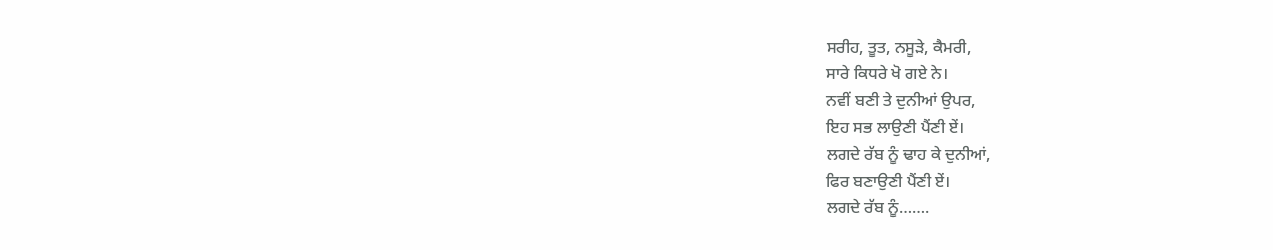ਸਰੀਹ, ਤੂਤ, ਨਸੂੜੇ, ਕੈਮਰੀ,
ਸਾਰੇ ਕਿਧਰੇ ਖੋ ਗਏ ਨੇ।
ਨਵੀਂ ਬਣੀ ਤੇ ਦੁਨੀਆਂ ਉਪਰ,
ਇਹ ਸਭ ਲਾਉਣੀ ਪੈਂਣੀ ਏਂ।
ਲਗਦੇ ਰੱਬ ਨੂੰ ਢਾਹ ਕੇ ਦੁਨੀਆਂ,
ਫਿਰ ਬਣਾਉਣੀ ਪੈਂਣੀ ਏਂ।
ਲਗਦੇ ਰੱਬ ਨੂੰ…….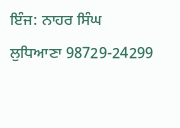ਇੰਜ: ਨਾਹਰ ਸਿੰਘ
ਲੁਧਿਆਣਾ 98729-24299